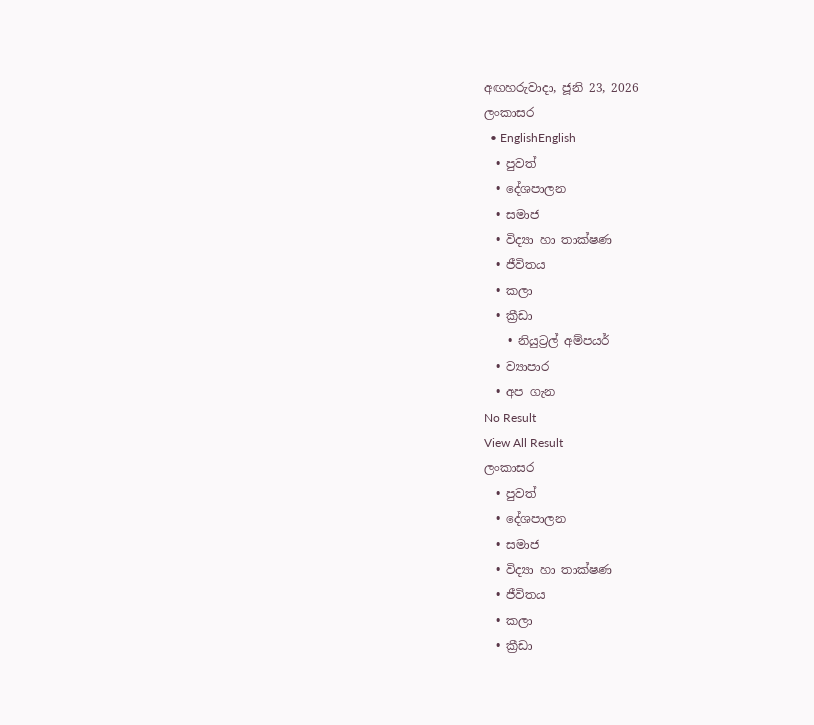අඟහරුවාදා, ජූනි 23, 2026
ලංකාසර
  • EnglishEnglish
  • පුවත්
  • දේශපාලන
  • සමාජ
  • විද්‍යා හා තාක්ෂණ
  • ජීවිතය
  • කලා
  • ක්‍රීඩා
    • නියුට්‍රල් අම්පයර්
  • ව්‍යාපාර
  • අප ගැන
No Result
View All Result
ලංකාසර
  • පුවත්
  • දේශපාලන
  • සමාජ
  • විද්‍යා හා තාක්ෂණ
  • ජීවිතය
  • කලා
  • ක්‍රීඩා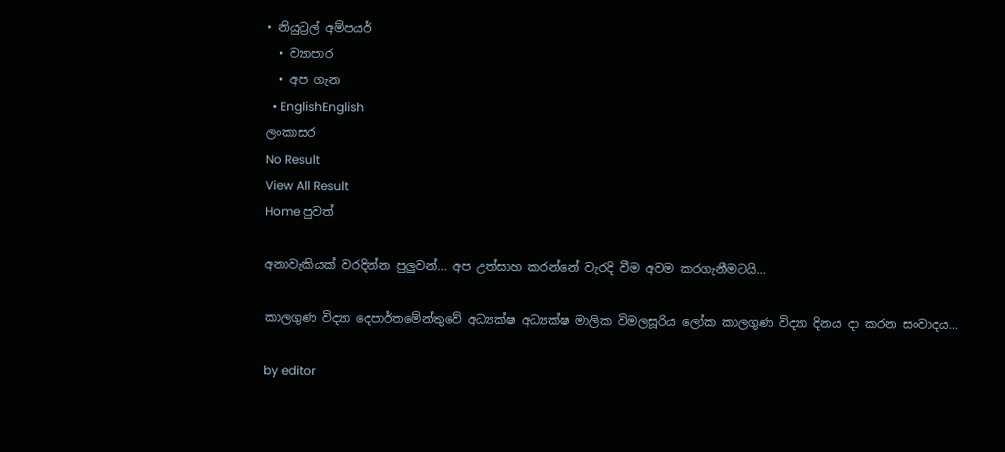• නියුට්‍රල් අම්පයර්
  • ව්‍යාපාර
  • අප ගැන
  • EnglishEnglish
ලංකාසර
No Result
View All Result
Home පුවත්

අනාවැකියක් වරදින්න පුලුවන්… අප උත්සාහ කරන්නේ වැරදි වීම අවම කරගැනීමටයි…

කාලගුණ විද්‍යා දෙපාර්තමේන්තුවේ අධ්‍යක්ෂ අධ්‍යක්ෂ මාලික විමලසූරිය ලෝක කාලගුණ විද්‍යා දිනය දා කරන සංවාදය...

by editor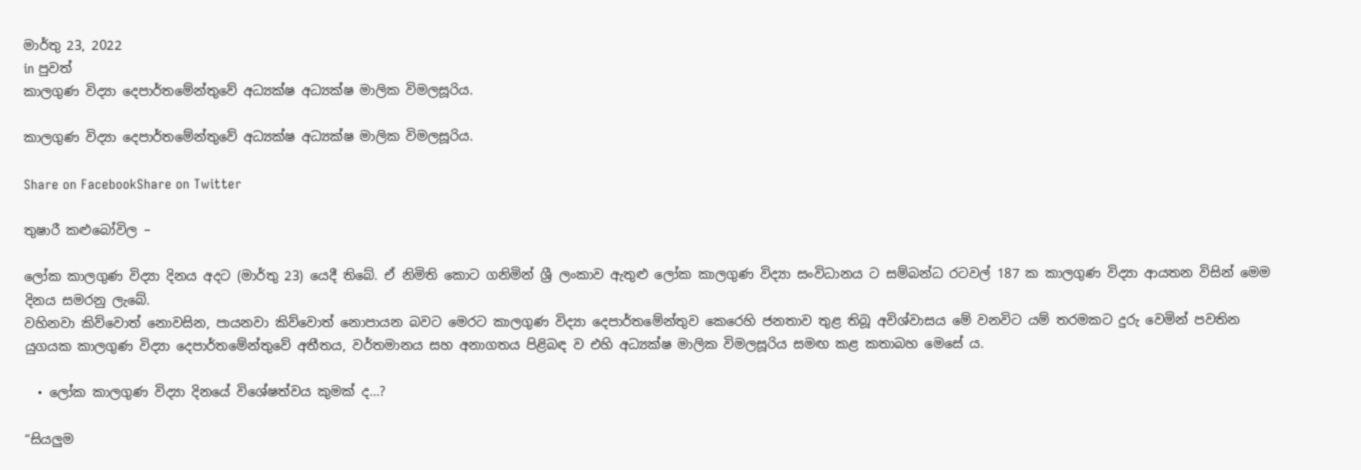මාර්තු 23, 2022
in පුවත්
කාලගුණ විද්‍යා දෙපාර්තමේන්තුවේ අධ්‍යක්ෂ අධ්‍යක්ෂ මාලික විමලසූරිය.

කාලගුණ විද්‍යා දෙපාර්තමේන්තුවේ අධ්‍යක්ෂ අධ්‍යක්ෂ මාලික විමලසූරිය.

Share on FacebookShare on Twitter

තුෂාරී කළුබෝවිල –

ලෝක කාලගුණ විද්‍යා දිනය අදට (මාර්තු 23) යෙදී තිබේ. ඒ නිමිති කොට ගනිමින් ශ්‍රී ලංකාව ඇතුළු ලෝක කාලගුණ විද්‍යා සංවිධානය ට සම්බන්ධ රටවල් 187 ක කාලගුණ විද්‍යා ආයතන විසින් මෙම දිනය සමරනු ලැබේ.
වහිනවා කිව්වොත් නොවසින, පායනවා කිව්වොත් නොපායන බවට මෙරට කාලගුණ විද්‍යා දෙපාර්තමේන්තුව කෙරෙහි ජනතාව තුළ තිබූ අවිශ්වාසය මේ වනවිට යම් තරමකට දුරු වෙමින් පවතින යුගයක කාලගුණ විද්‍යා දෙපාර්තමේන්තුවේ අතීතය, වර්තමානය සහ අනාගතය පිළිබඳ ව එහි අධ්‍යක්ෂ මාලික විමලසූරිය සමඟ කළ කතාබහ මෙසේ ය.

  • ලෝක කාලගුණ විද්‍යා දිනයේ විශේෂත්වය කුමක් ද…?

“සියලුම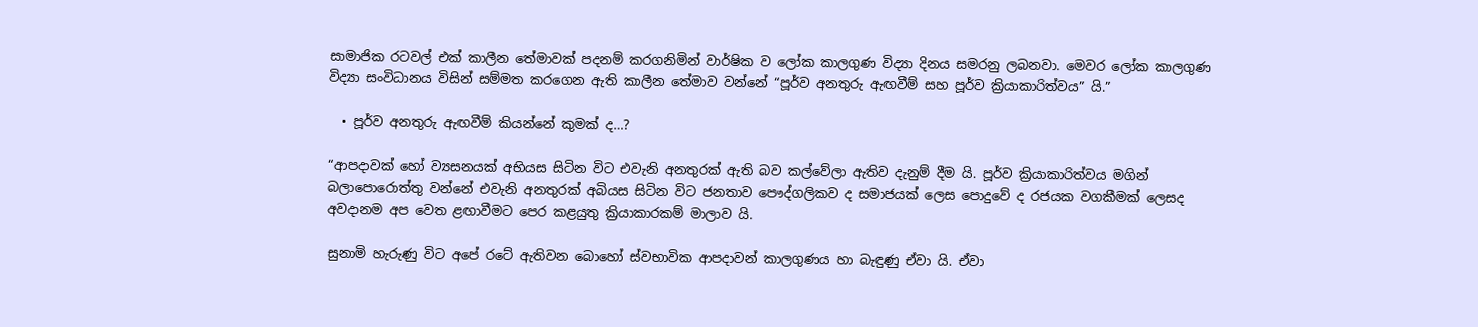සාමාජික රටවල් එක් කාලීන තේමාවක් පදනම් කරගනිමින් වාර්ෂික ව ලෝක කාලගුණ විද්‍යා දිනය සමරනු ලබනවා. මෙවර ලෝක කාලගුණ විද්‍යා සංවිධානය විසින් සම්මත කරගෙන ඇති කාලීන තේමාව වන්නේ “පූර්ව අනතුරු ඇඟවීම් සහ පූර්ව ක්‍රියාකාරිත්වය” යි.”

  • පූර්ව අනතුරු ඇඟවීම් කියන්නේ කුමක් ද…?

“ආපදාවක් හෝ ව්‍යසනයක් අභියස සිටින විට එවැනි අනතුරක් ඇති බව කල්වේලා ඇතිව දැනුම් දීම යි. පූර්ව ක්‍රියාකාරිත්වය මගින් බලාපොරොත්තු වන්නේ එවැනි අනතුරක් අබියස සිටින විට ජනතාව පෞද්ගලිකව ද සමාජයක් ලෙස පොදුවේ ද රජයක වගකීමක් ලෙසද අවදානම අප වෙත ළඟාවීමට පෙර කළයුතු ක්‍රියාකාරකම් මාලාව යි.

සුනාමි හැරුණු විට අපේ රටේ ඇතිවන බොහෝ ස්වභාවික ආපදාවන් කාලගුණය හා බැඳුණු ඒවා යි. ඒවා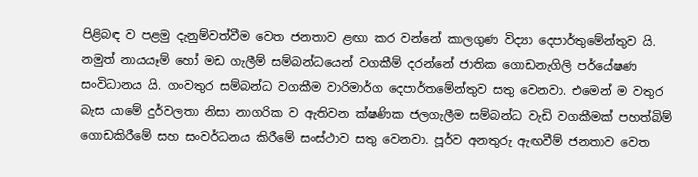පිළිබඳ ව පළමු දැනුම්වත්වීම වෙත ජනතාව ළඟා කර වන්නේ කාලගුණ විද්‍යා දෙපාර්තුමේන්තුව යි. නමුත් නායයෑම් හෝ මඩ ගැලීම් සම්බන්ධයෙන් වගකීම් දරන්නේ ජාතික ගොඩනැගිලි පර්යේෂණ සංවිධානය යි. ගංවතුර සම්බන්ධ වගකීම වාරිමාර්ග දෙපාර්තමේන්තුව සතු වෙනවා. එමෙන් ම වතුර බැස යාමේ දුර්වලතා නිසා නාගරික ව ඇතිවන ක්ෂණික ජලගැලීම සම්බන්ධ වැඩි වගකීමක් පහත්බිම් ගොඩකිරීමේ සහ සංවර්ධනය කිරීමේ සංස්ථාව සතු වෙනවා. පූර්ව අනතුරු ඇඟවීම් ජනතාව වෙත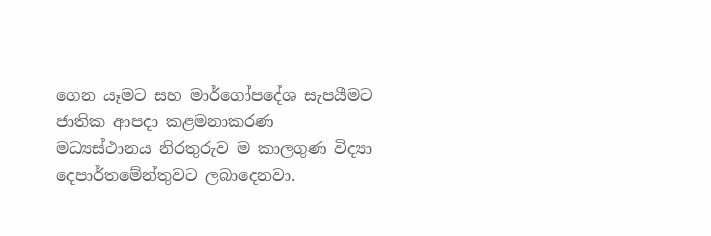ගෙන යෑමට සහ මාර්ගෝපදේශ සැපයීමට ජාතික ආපදා කළමනාකරණ මධ්‍යස්ථානය නිරතුරුව ම කාලගුණ විද්‍යා දෙපාර්තමේන්තුවට ලබාදෙනවා.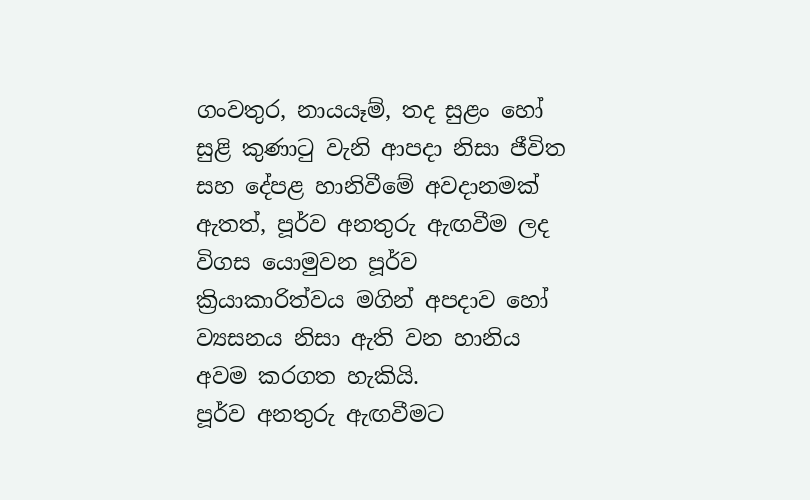ගංවතුර, නායයෑම්, තද සුළං හෝ සුළි කුණාටු වැනි ආපදා නිසා ජීවිත සහ දේපළ හානිවීමේ අවදානමක් ඇතත්, පූර්ව අනතුරු ඇඟවීම ලද විගස යොමුවන පූර්ව ක්‍රියාකාරිත්වය මගින් අපදාව හෝ ව්‍යසනය නිසා ඇති වන හානිය අවම කරගත හැකියි.
පූර්ව අනතුරු ඇඟවීමට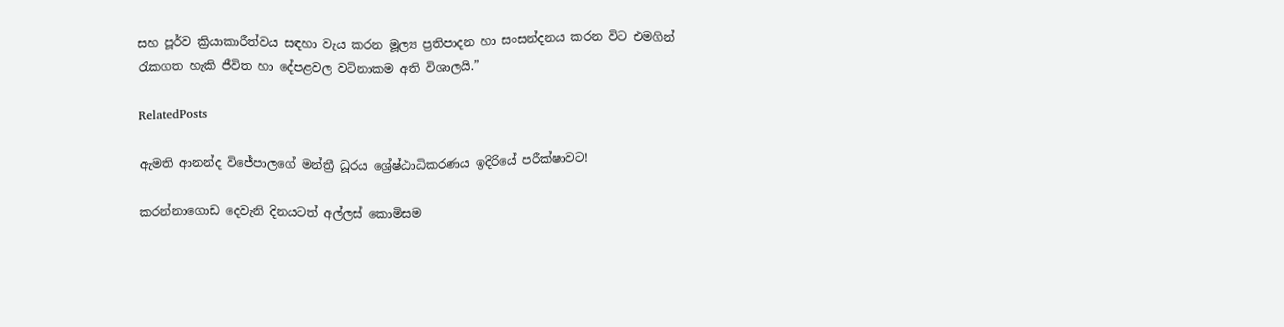සහ පූර්ව ක්‍රියාකාරීත්වය සඳහා වැය කරන මූල්‍ය ප්‍රතිපාදන හා සංසන්දනය කරන විට එමගින් රැකගත හැකි ජීවිත හා දේපළවල වටිනාකම අති විශාලයි.”

RelatedPosts

ඇමති ආනන්ද විජේපාලගේ මන්ත්‍රී ධූරය ශ්‍රේෂ්ඨාධිකරණය ඉදිරියේ පරීක්ෂාවට!

කරන්නාගොඩ දෙවැනි දිනයටත් අල්ලස් කොමිසම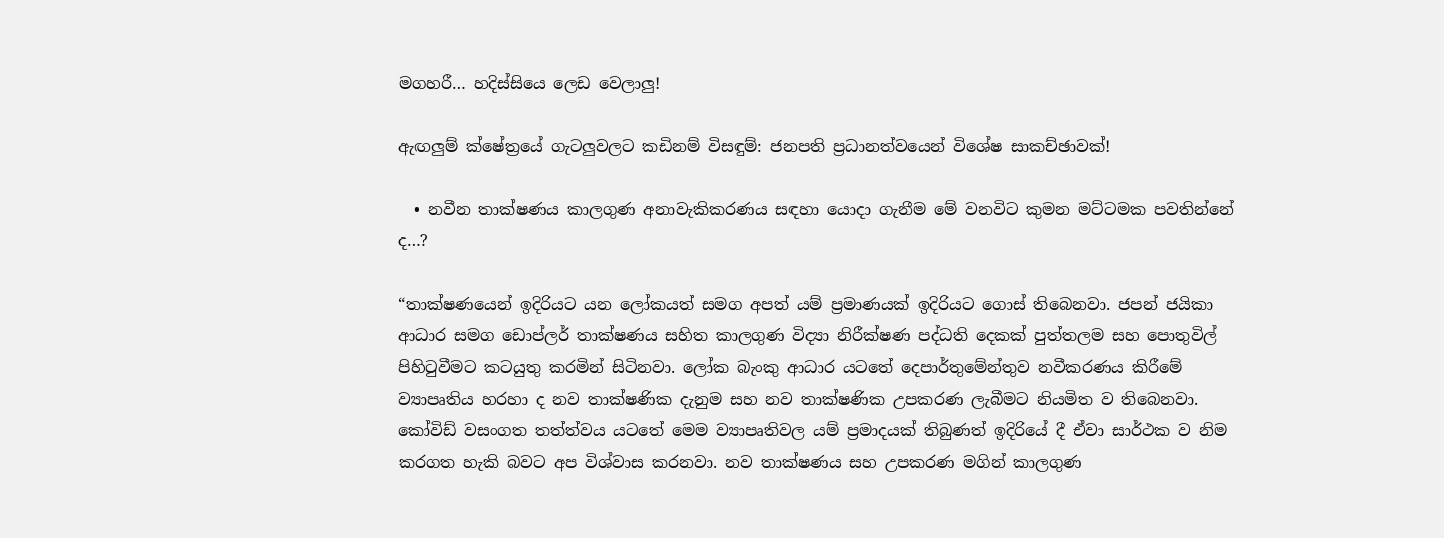මගහරී… හදිස්සියෙ ලෙඩ වෙලාලු!

ඇඟලුම් ක්ෂේත්‍රයේ ගැටලුවලට කඩිනම් විසඳුම්: ජනපති ප්‍රධානත්වයෙන් විශේෂ සාකච්ඡාවක්!

  • නවීන තාක්ෂණය කාලගුණ අනාවැකිකරණය සඳහා යොදා ගැනීම මේ වනවිට කුමන මට්ටමක පවතින්නේ ද…?

“තාක්ෂණයෙන් ඉදිරියට යන ලෝකයත් සමග අපත් යම් ප්‍රමාණයක් ඉදිරියට ගොස් තිබෙනවා. ජපන් ජයිකා ආධාර සමග ඩොප්ලර් තාක්ෂණය සහිත කාලගුණ විද්‍යා නිරීක්ෂණ පද්ධති දෙකක් පුත්තලම සහ පොතුවිල් පිහිටුවීමට කටයුතු කරමින් සිටිනවා. ලෝක බැංකු ආධාර යටතේ දෙපාර්තුමේන්තුව නවීකරණය කිරීමේ ව්‍යාපෘතිය හරහා ද නව තාක්ෂණික දැනුම සහ නව තාක්ෂණික උපකරණ ලැබීමට නියමිත ව තිබෙනවා. කෝවිඩ් වසංගත තත්ත්වය යටතේ මෙම ව්‍යාපෘතිවල යම් ප්‍රමාදයක් තිබුණත් ඉදිරියේ දී ඒවා සාර්ථක ව නිම කරගත හැකි බවට අප විශ්වාස කරනවා. නව තාක්ෂණය සහ උපකරණ මගින් කාලගුණ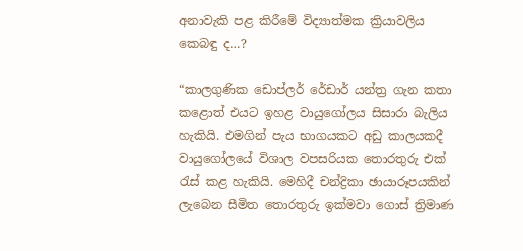අනාවැකි පළ කිරීමේ විද්‍යාත්මක ක්‍රියාවලිය කෙබඳු ද…?

“කාලගුණික ඩොප්ලර් රේඩාර් යන්ත්‍ර ගැන කතා කළොත් එයට ඉහළ වායුගෝලය සිසාරා බැලිය හැකියි. එමගින් පැය භාගයකට අඩු කාලයකදී වායුගෝලයේ විශාල වපසරියක තොරතුරු එක් රැස් කළ හැකියි. මෙහිදී චන්ද්‍රිකා ඡායාරූපයකින් ලැබෙන සීමිත තොරතුරු ඉක්මවා ගොස් ත්‍රිමාණ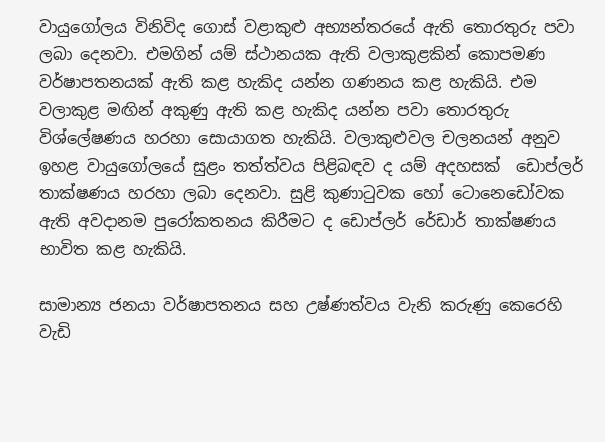වායුගෝලය විනිවිද ගොස් වළාකුළු අභ්‍යන්තරයේ ඇති තොරතුරු පවා ලබා දෙනවා. එමගින් යම් ස්ථානයක ඇති වලාකුළකින් කොපමණ වර්ෂාපතනයක් ඇති කළ හැකිද යන්න ගණනය කළ හැකියි. එම වලාකුළ මඟින් අකුණු ඇති කළ හැකිද යන්න පවා තොරතුරු විශ්ලේෂණය හරහා සොයාගත හැකියි. වලාකුළුවල චලනයන් අනුව ඉහළ වායුගෝලයේ සුළං තත්ත්වය පිළිබඳව ද යම් අදහසක් ‍ ඩොප්ලර් තාක්ෂණය හරහා ලබා දෙනවා. සුළි කුණාටුවක හෝ ටොනෙඩෝවක ඇති අවදානම පුරෝකතනය කිරීමට ද ඩොප්ලර් රේඩාර් තාක්ෂණය භාවිත කළ හැකියි.

සාමාන්‍ය ජනයා වර්ෂාපතනය සහ උෂ්ණත්වය වැනි කරුණු කෙරෙහි වැඩි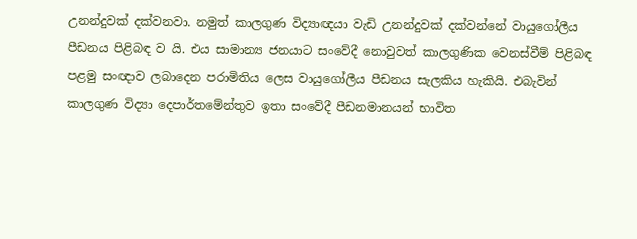උනන්දුවක් දක්වනවා. නමුත් කාලගුණ විද්‍යාඥයා වැඩි උනන්දුවක් දක්වන්නේ වායුගෝලීය පීඩනය පිළිබඳ ව යි. එය සාමාන්‍ය ජනයාට සංවේදී නොවුවත් කාලගුණික වෙනස්වීම් පිළිබඳ පළමු සංඥාව ලබාදෙන පරාමිතිය ලෙස වායුගෝලීය පීඩනය සැලකිය හැකියි. එබැවින් කාලගුණ විද්‍යා දෙපාර්තමේන්තුව ඉතා සංවේදී පීඩනමානයන් භාවිත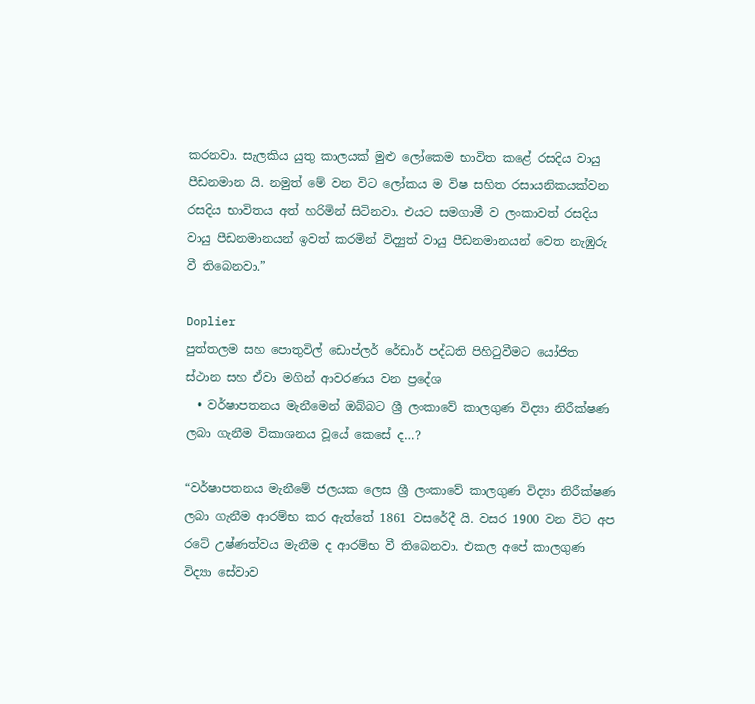කරනවා. සැලකිය යුතු කාලයක් මුළු ලෝකෙම භාවිත කළේ රසදිය වායු පීඩනමාන යි. නමුත් මේ වන විට ලෝකය ම විෂ සහිත රසායනිකයක්වන රසදිය භාවිතය අත් හරිමින් සිටිනවා. එයට සමගාමී ව ලංකාවත් රසදිය වායු පීඩනමානයන් ඉවත් කරමින් විද්‍යුත් වායු පීඩනමානයන් වෙත නැඹුරු වී තිබෙනවා.”

Doplier
පුත්තලම සහ පොතුවිල් ඩොප්ලර් රේඩාර් පද්ධති පිහිටුවීමට යෝජිත ස්ථාන සහ ඒවා මගින් ආවරණය වන ප්‍රදේශ
  • වර්ෂාපතනය මැනීමෙන් ඔබ්බට ශ්‍රී ලංකාවේ කාලගුණ විද්‍යා නිරීක්ෂණ ලබා ගැනීම විකාශනය වූයේ කෙසේ ද…?

“වර්ෂාපතනය මැනීමේ ජලයක ලෙස ශ්‍රී ලංකාවේ කාලගුණ විද්‍යා නිරීක්ෂණ ලබා ගැනීම ආරම්භ කර ඇත්තේ 1861 වසරේදී යි. වසර 1900 වන විට අප රටේ උෂ්ණත්වය මැනීම ද ආරම්භ වී තිබෙනවා. එකල අපේ කාලගුණ විද්‍යා සේවාව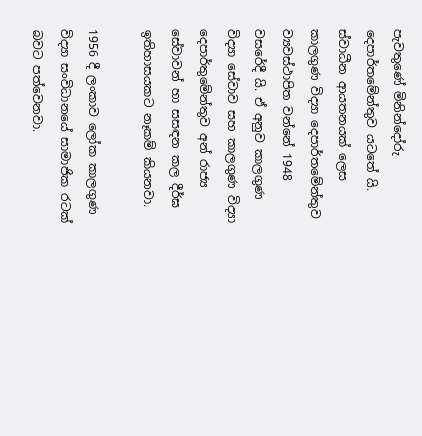පැවතුණේ මිනින්දෝරු දෙපාර්තමේන්තුව යටතේ යි. ස්වාධීන ආයතනයක් ලෙස කාලගුණ විද්‍යා දෙපාර්තමේන්තුව ව්‍යවස්ථාපිත වන්නේ 1948 වසරේදී යි. ඒ අනුව කාලගුණ විද්‍යා සේවාව සහ කාලගුණ විද්‍යා දෙපාර්තුමේන්තුව අන් රාජ්‍ය සේවාවන් හා සසඳන කල දීර්ඝ ඉතිහාසයකට නෑකම් කියනවා.

1956 දී ලංකාව ලෝක කාලගුණ විද්‍යා සංවිධානයේ සාමාජික රටක් බවට පත්වෙනවා.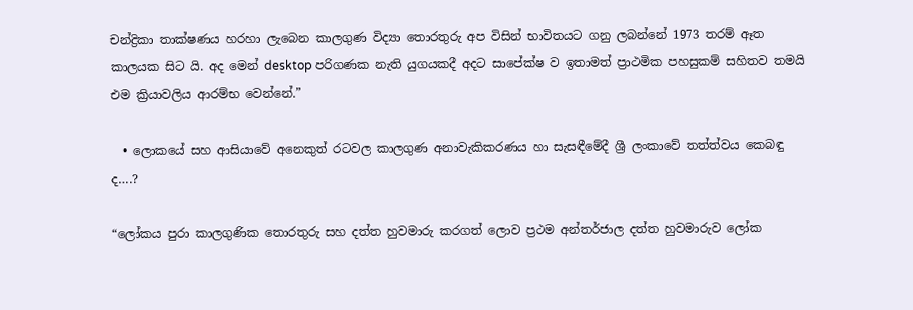චන්ද්‍රිකා තාක්ෂණය හරහා ලැබෙන කාලගුණ විද්‍යා තොරතුරු අප විසින් භාවිතයට ගනු ලබන්නේ 1973 තරම් ඈත කාලයක සිට යි. අද මෙන් desktop පරිගණක නැති යුගයකදී අදට සාපේක්ෂ ව ඉතාමත් ප්‍රාථමික පහසුකම් සහිතව තමයි එම ක්‍රියාවලිය ආරම්භ වෙන්නේ.”

  • ලොකයේ සහ ආසියාවේ අනෙකුත් රටවල කාලගුණ අනාවැකිකරණය හා සැසඳීමේදී ශ්‍රී ලංකාවේ තත්ත්වය කෙබඳු ද….?

“ලෝකය පුරා කාලගුණික තොරතුරු සහ දත්ත හුවමාරු කරගත් ලොව ප්‍රථම අන්තර්ජාල දත්ත හුවමාරුව ලෝක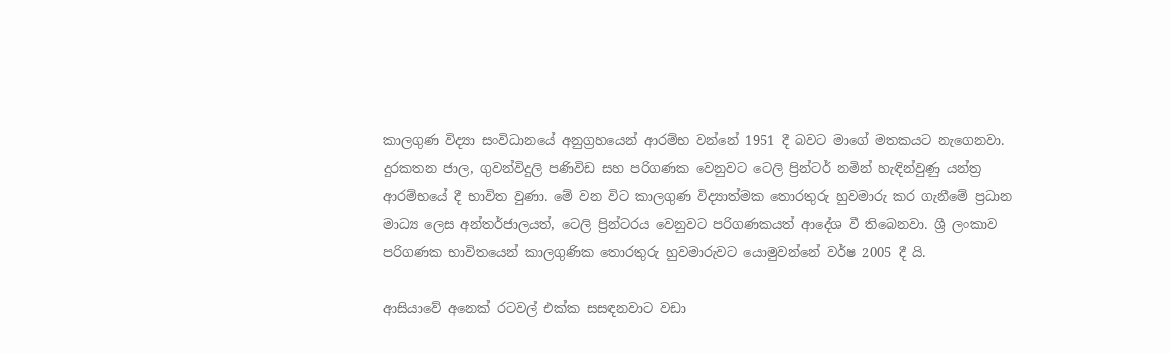කාලගුණ විද්‍යා සංවිධානයේ අනුග්‍රහයෙන් ආරම්භ වන්නේ 1951 දී බවට මාගේ මතකයට නැගෙනවා. දුරකතන ජාල, ගුවන්විදුලි පණිවිඩ සහ පරිගණක වෙනුවට ටෙලි ප්‍රින්ටර් නමින් හැඳින්වුණු යන්ත්‍ර ආරම්භයේ දී භාවිත වුණා. මේ වන විට කාලගුණ විද්‍යාත්මක තොරතුරු හුවමාරු කර ගැනීමේ ප්‍රධාන මාධ්‍ය ලෙස අන්තර්ජාලයත්, ටෙලි ප්‍රින්ටරය වෙනුවට පරිගණකයත් ආදේශ වී තිබෙනවා. ශ්‍රී ලංකාව පරිගණක භාවිතයෙන් කාලගුණික තොරතුරු හුවමාරුවට යොමුවන්නේ වර්ෂ 2005 දී යි.

ආසියාවේ අනෙක් රටවල් එක්ක සසඳනවාට වඩා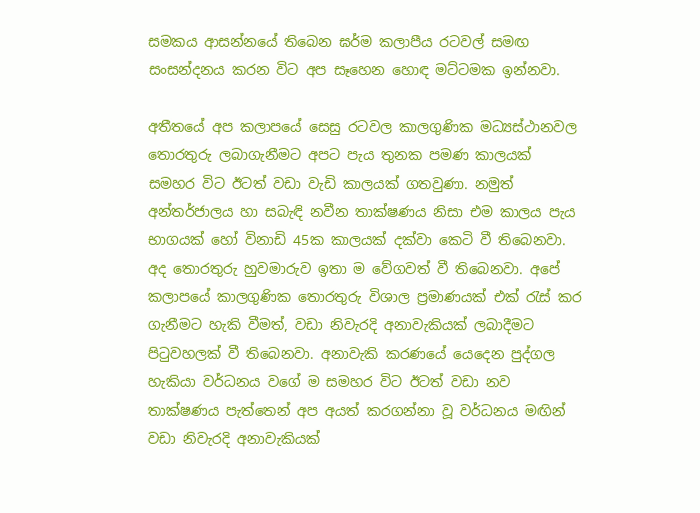සමකය ආසන්නයේ තිබෙන ඝර්ම කලාපීය රටවල් සමඟ සංසන්දනය කරන විට අප සෑහෙන හොඳ මට්ටමක ඉන්නවා.

අතීතයේ අප කලාපයේ සෙසු රටවල කාලගුණික මධ්‍යස්ථානවල තොරතුරු ලබාගැනීමට අපට පැය තුනක පමණ කාලයක් සමහර විට ඊටත් වඩා වැඩි කාලයක් ගතවුණා. නමුත් අන්තර්ජාලය හා සබැඳි නවීන තාක්ෂණය නිසා එම කාලය පැය භාගයක් හෝ විනාඩි 45ක කාලයක් දක්වා කෙටි වී තිබෙනවා. අද තොරතුරු හුවමාරුව ඉතා ම වේගවත් වී තිබෙනවා. අපේ කලාපයේ කාලගුණික තොරතුරු විශාල ප්‍රමාණයක් එක් රැස් කර ගැනීමට හැකි වීමත්, වඩා නිවැරදි අනාවැකියක් ලබාදීමට පිටුවහලක් වී තිබෙනවා. අනාවැකි කරණයේ යෙදෙන පුද්ගල හැකියා වර්ධනය වගේ ම සමහර විට ඊටත් වඩා නව තාක්ෂණය පැත්තෙන් අප අයත් කරගන්නා වූ වර්ධනය මඟින් වඩා නිවැරදි අනාවැකියක්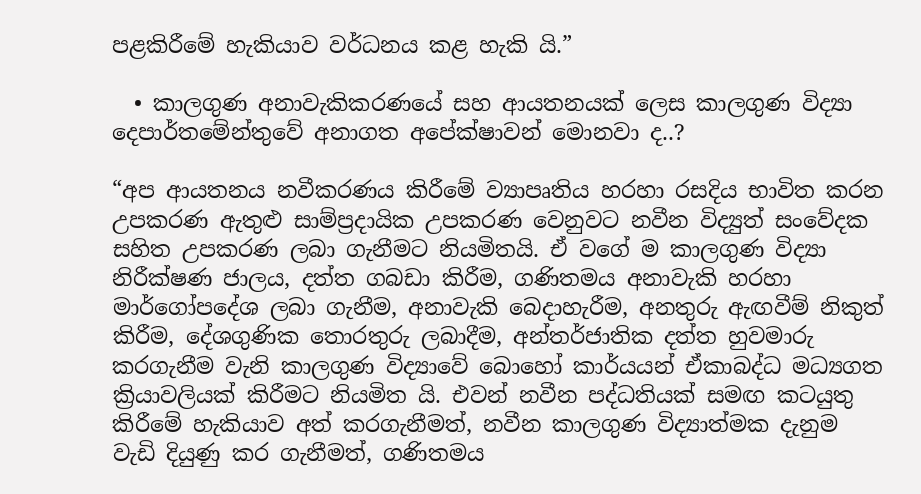පළකිරීමේ හැකියාව වර්ධනය කළ හැකි යි.”

  • කාලගුණ අනාවැකිකරණයේ සහ ආයතනයක් ලෙස කාලගුණ විද්‍යා දෙපාර්තමේන්තුවේ අනාගත අපේක්ෂාවන් මොනවා ද..?

“අප ආයතනය නවීකරණය කිරීමේ ව්‍යාපෘතිය හරහා රසදිය භාවිත කරන උපකරණ ඇතුළු සාම්ප්‍රදායික උපකරණ වෙනුවට නවීන විද්‍යුත් සංවේදක සහිත උපකරණ ලබා ගැනීමට නියමිතයි. ඒ වගේ ම කාලගුණ විද්‍යා නිරීක්ෂණ ජාලය, දත්ත ගබඩා කිරීම, ගණිතමය අනාවැකි හරහා මාර්ගෝපදේශ ලබා ගැනීම, අනාවැකි බෙදාහැරීම, අනතුරු ඇඟවීම් නිකුත් කිරීම, දේශගුණික තොරතුරු ලබාදීම, අන්තර්ජාතික දත්ත හුවමාරු කරගැනීම වැනි කාලගුණ විද්‍යාවේ බොහෝ කාර්යයන් ඒකාබද්ධ මධ්‍යගත ක්‍රියාවලියක් කිරීමට නියමිත යි. එවන් නවීන පද්ධතියක් සමඟ කටයුතු කිරීමේ හැකියාව අත් කරගැනීමත්, නවීන කාලගුණ විද්‍යාත්මක දැනුම වැඩි දියුණු කර ගැනීමත්, ගණිතමය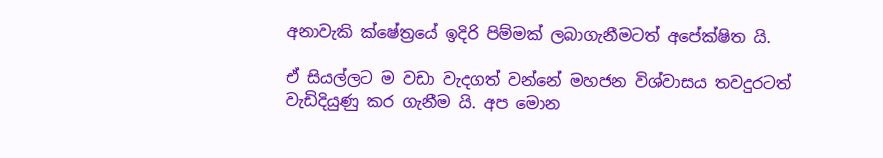අනාවැකි ක්ෂේත්‍රයේ ඉදිරි පිම්මක් ලබාගැනීමටත් අපේක්ෂිත යි.

ඒ සියල්ලට ම වඩා වැදගත් වන්නේ මහජන විශ්වාසය තවදුරටත් වැඩිදියුණු කර ගැනීම යි. අප මොන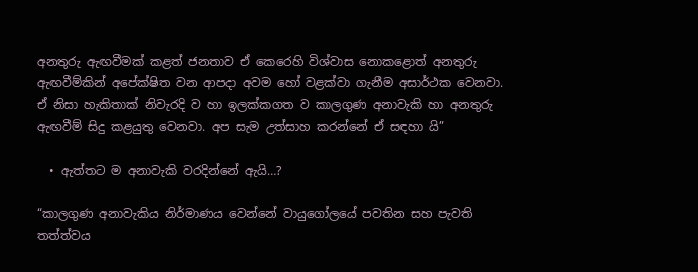අනතුරු ඇඟවීමක් කළත් ජනතාව ඒ කෙරෙහි විශ්වාස නොකළොත් අනතුරු ඇඟවීම්කින් අපේක්ෂිත වන ආපදා අවම හෝ වළක්වා ගැනීම අසාර්ථක වෙනවා. ඒ නිසා හැකිතාක් නිවැරදි ව හා ඉලක්කගත ව කාලගුණ අනාවැකි හා අනතුරු ඇඟවීම් සිදු කළයුතු වෙනවා. අප සැම උත්සාහ කරන්නේ ඒ සඳහා යි”

  • ඇත්තට ම අනාවැකි වරදින්නේ ඇයි…?

“කාලගුණ අනාවැකිය නිර්මාණය වෙන්නේ වායුගෝලයේ පවතින සහ පැවති තත්ත්වය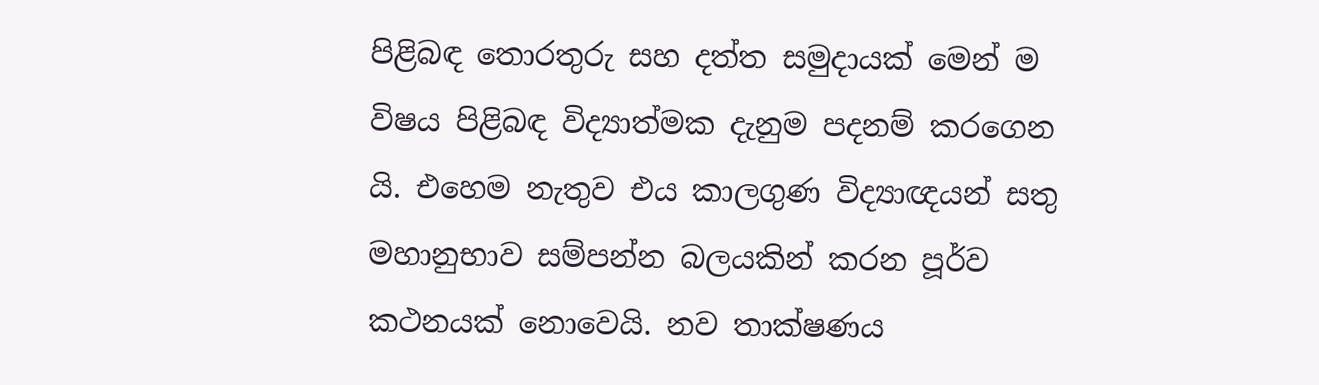පිළිබඳ තොරතුරු සහ දත්ත සමුදායක් මෙන් ම විෂය පිළිබඳ විද්‍යාත්මක දැනුම පදනම් කරගෙන යි. එහෙම නැතුව එය කාලගුණ විද්‍යාඥයන් සතු මහානුභාව සම්පන්න බලයකින් කරන පූර්ව කථනයක් නොවෙයි. නව තාක්ෂණය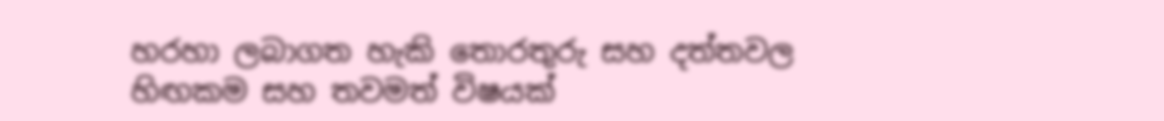හරහා ලබාගත හැකි තොරතුරු සහ දත්තවල හිඟකම සහ තවමත් විෂයක්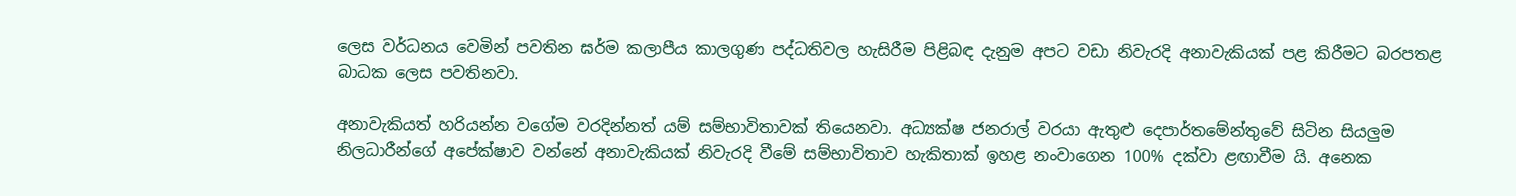ලෙස වර්ධනය වෙමින් පවතින ඝර්ම කලාපීය කාලගුණ පද්ධතිවල හැසිරීම පිළිබඳ දැනුම අපට වඩා නිවැරදි අනාවැකියක් පළ කිරීමට බරපතළ බාධක ලෙස පවතිනවා.

අනාවැකියත් හරියන්න වගේම වරදින්නත් යම් සම්භාවිතාවක් තියෙනවා. අධ්‍යක්ෂ ජනරාල් වරයා ඇතුළු දෙපාර්තමේන්තුවේ සිටින සියලුම නිලධාරීන්ගේ අපේක්ෂාව වන්නේ අනාවැකියක් නිවැරදි වීමේ සම්භාවිතාව හැකිතාක් ඉහළ නංවාගෙන 100% දක්වා ළඟාවීම යි. අනෙක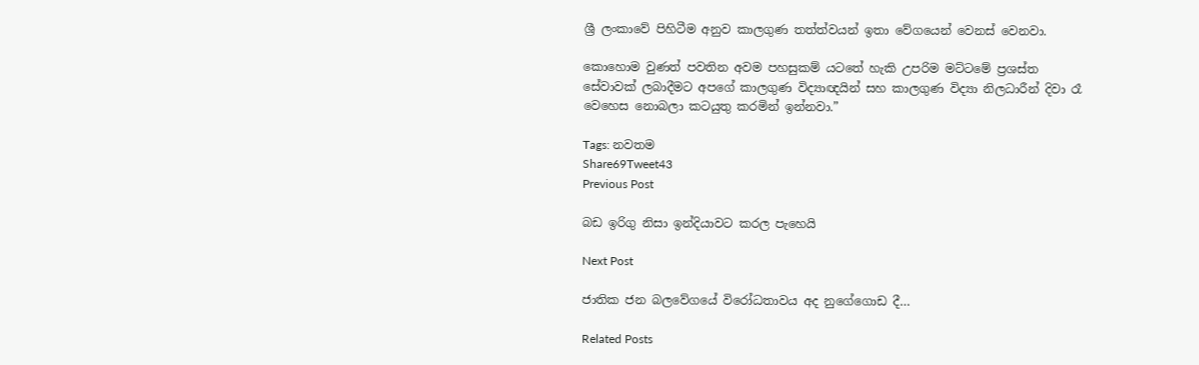ශ්‍රී ලංකාවේ පිහිටීම අනුව කාලගුණ තත්ත්වයන් ඉතා වේගයෙන් වෙනස් වෙනවා.

කොහොම වුණත් පවතින අවම පහසුකම් යටතේ හැකි උපරිම මට්ටමේ ප්‍රශස්ත සේවාවක් ලබාදීමට අපගේ කාලගුණ විද්‍යාඥයින් සහ කාලගුණ විද්‍යා නිලධාරීන් දිවා රෑ වෙහෙස නොබලා කටයුතු කරමින් ඉන්නවා.”

Tags: නවතම
Share69Tweet43
Previous Post

බඩ ඉරිගු නිසා ඉන්දියාවට කරල පැහෙයි

Next Post

ජාතික ජන බලවේගයේ විරෝධතාවය අද නුගේගොඩ දී…

Related Posts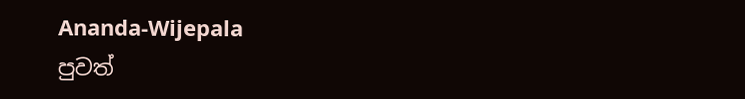Ananda-Wijepala
පුවත්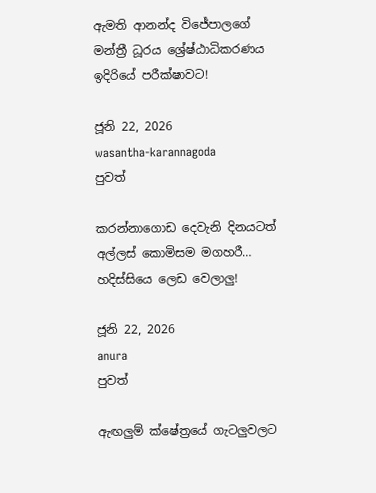ඇමති ආනන්ද විජේපාලගේ මන්ත්‍රී ධූරය ශ්‍රේෂ්ඨාධිකරණය ඉදිරියේ පරීක්ෂාවට!

ජූනි 22, 2026
wasantha-karannagoda
පුවත්

කරන්නාගොඩ දෙවැනි දිනයටත් අල්ලස් කොමිසම මගහරී… හදිස්සියෙ ලෙඩ වෙලාලු!

ජූනි 22, 2026
anura
පුවත්

ඇඟලුම් ක්ෂේත්‍රයේ ගැටලුවලට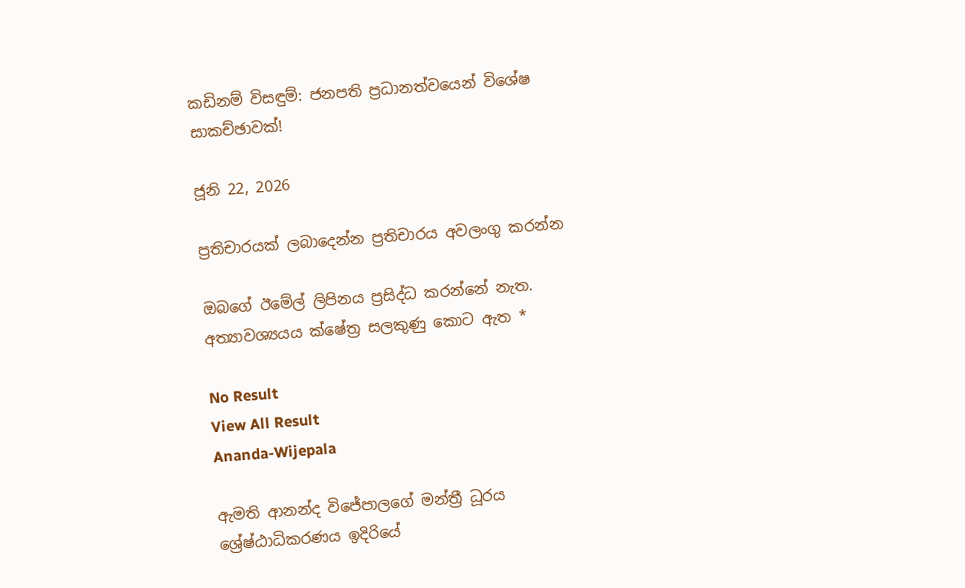කඩිනම් විසඳුම්: ජනපති ප්‍රධානත්වයෙන් විශේෂ සාකච්ඡාවක්!

ජූනි 22, 2026

ප්‍රතිචාරයක් ලබාදෙන්න ප්‍රතිචාරය අවලංගු කරන්න

ඔබගේ ඊමේල් ලිපිනය ප්‍රසිද්ධ කරන්නේ නැත. අත්‍යාවශ්‍යයය ක්ෂේත්‍ර සලකුණු කොට ඇත *

No Result
View All Result
Ananda-Wijepala

ඇමති ආනන්ද විජේපාලගේ මන්ත්‍රී ධූරය ශ්‍රේෂ්ඨාධිකරණය ඉදිරියේ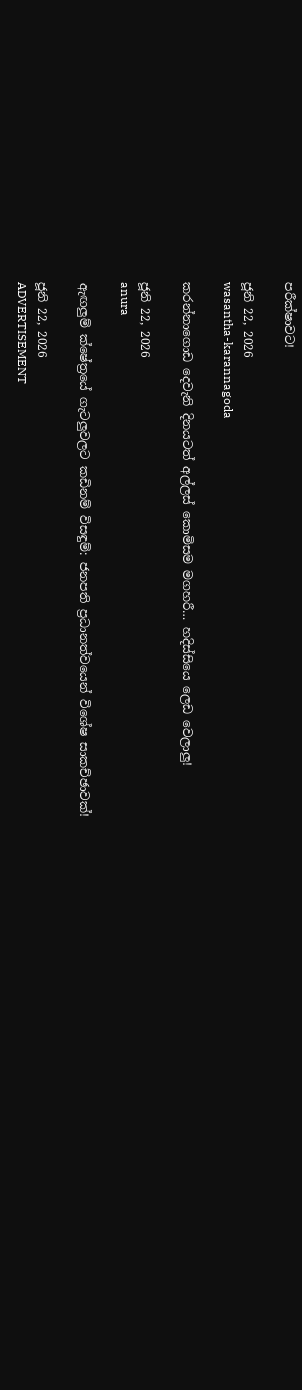පරීක්ෂාවට!

ජූනි 22, 2026
wasantha-karannagoda

කරන්නාගොඩ දෙවැනි දිනයටත් අල්ලස් කොමිසම මගහරී… හදිස්සියෙ ලෙඩ වෙලාලු!

ජූනි 22, 2026
anura

ඇඟලුම් ක්ෂේත්‍රයේ ගැටලුවලට කඩිනම් විසඳුම්: ජනපති ප්‍රධානත්වයෙන් විශේෂ සාකච්ඡාවක්!

ජූනි 22, 2026
ADVERTISEMENT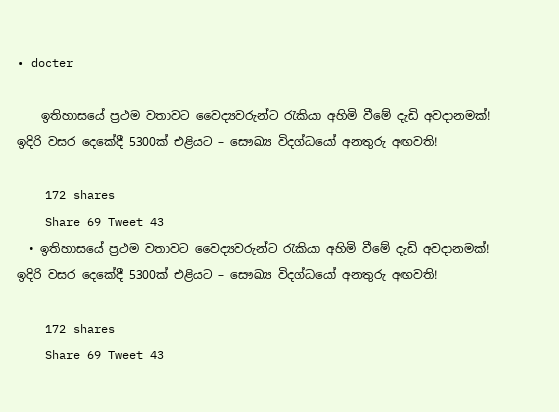• docter

    ඉතිහාසයේ ප්‍රථම වතාවට වෛද්‍යවරුන්ට රැකියා අහිමි වීමේ දැඩි අවදානමක්! ඉදිරි වසර දෙකේදී 5300ක් එළියට – සෞඛ්‍ය විදග්ධයෝ අනතුරු අඟවති!

    172 shares
    Share 69 Tweet 43
  • ඉතිහාසයේ ප්‍රථම වතාවට වෛද්‍යවරුන්ට රැකියා අහිමි වීමේ දැඩි අවදානමක්! ඉදිරි වසර දෙකේදී 5300ක් එළියට – සෞඛ්‍ය විදග්ධයෝ අනතුරු අඟවති!

    172 shares
    Share 69 Tweet 43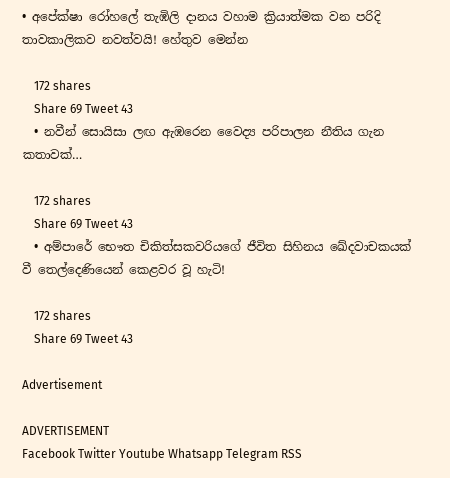• අපේක්ෂා රෝහලේ තැඹිලි දානය වහාම ක්‍රියාත්මක වන පරිදි තාවකාලිකව නවත්වයි! හේතුව මෙන්න

    172 shares
    Share 69 Tweet 43
  • නවීන් සොයිසා ලඟ ඇඹරෙන වෛද්‍ය පරිපාලන නීතිය ගැන කතාවක්…

    172 shares
    Share 69 Tweet 43
  • අම්පාරේ භෞත චිකිත්සකවරියගේ ජීවිත සිහිනය ඛේදවාචකයක් වී තෙල්දෙණියෙන් කෙළවර වූ හැටි!

    172 shares
    Share 69 Tweet 43

Advertisement

ADVERTISEMENT
Facebook Twitter Youtube Whatsapp Telegram RSS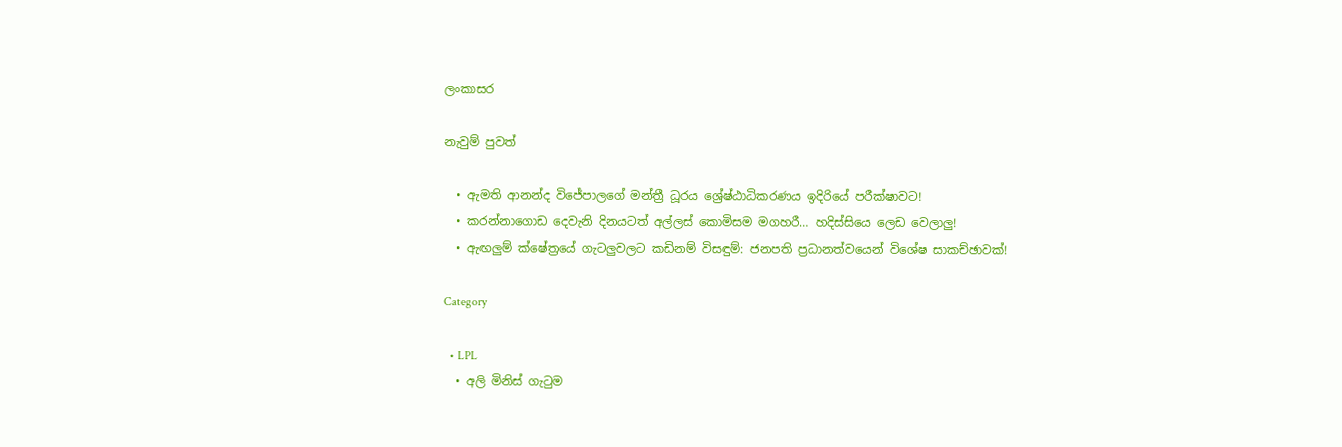ලංකාසර

නැවුම් පුවත්

  • ඇමති ආනන්ද විජේපාලගේ මන්ත්‍රී ධූරය ශ්‍රේෂ්ඨාධිකරණය ඉදිරියේ පරීක්ෂාවට!
  • කරන්නාගොඩ දෙවැනි දිනයටත් අල්ලස් කොමිසම මගහරී… හදිස්සියෙ ලෙඩ වෙලාලු!
  • ඇඟලුම් ක්ෂේත්‍රයේ ගැටලුවලට කඩිනම් විසඳුම්: ජනපති ප්‍රධානත්වයෙන් විශේෂ සාකච්ඡාවක්!

Category

  • LPL
  • අලි මිනිස් ගැටුම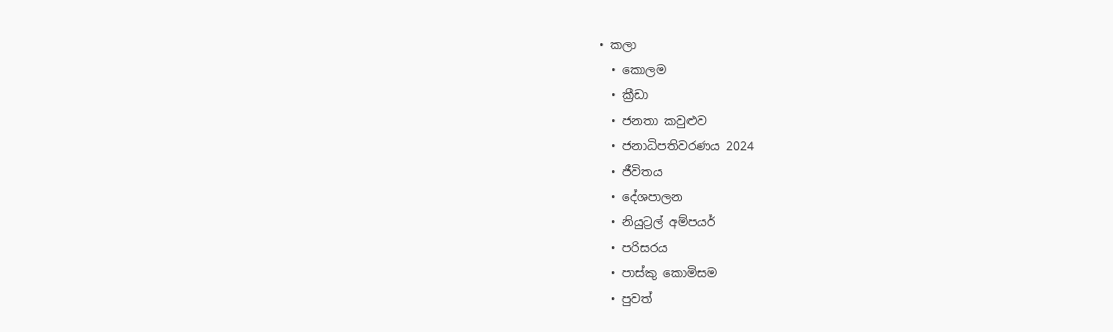• කලා
  • කොලම
  • ක්‍රීඩා
  • ජනතා කවුළුව
  • ජනාධිපතිවරණය 2024
  • ජීවිතය
  • දේශපාලන
  • නියුට්‍රල් අම්පයර්
  • පරිසරය
  • පාස්කු කොමිසම
  • පුවත්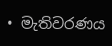• මැතිවරණය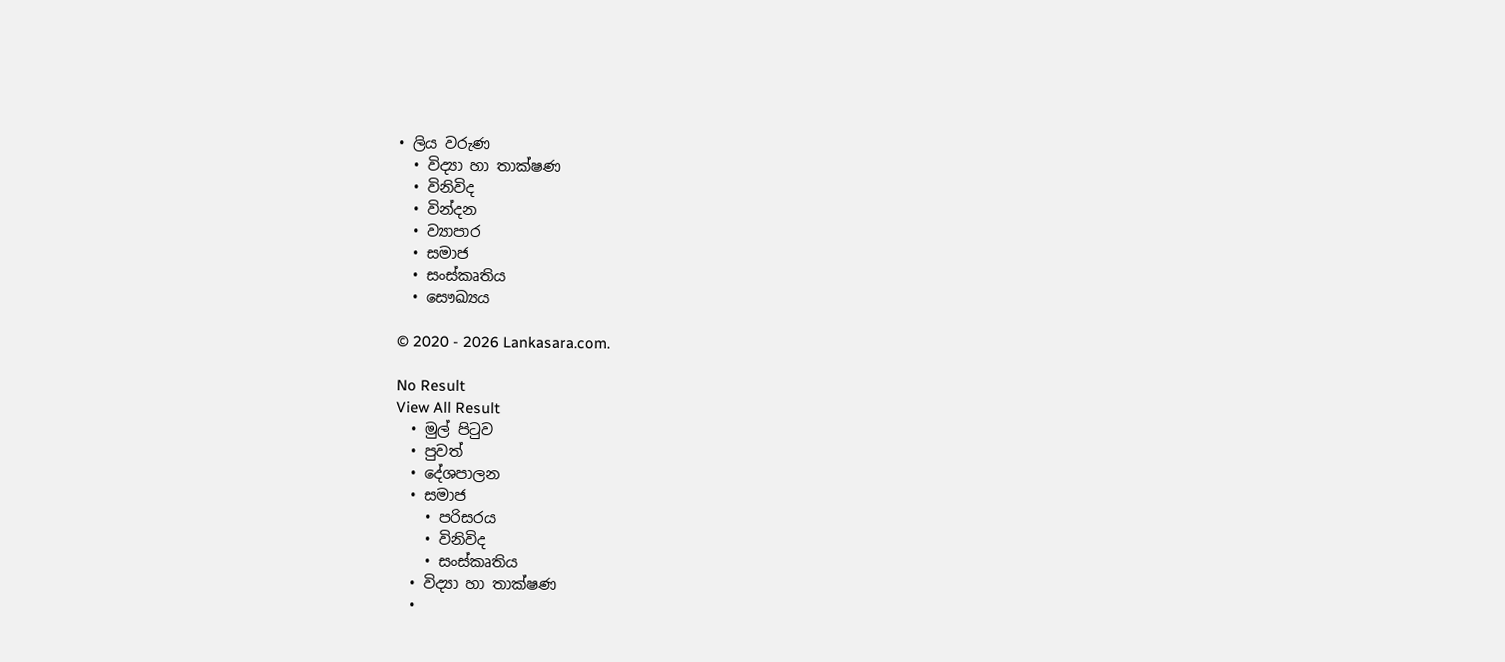• ලිය වරුණ
  • විද්‍යා හා තාක්ෂණ
  • විනිවිද
  • වින්දන
  • ව්‍යාපාර
  • සමාජ
  • සංස්කෘතිය
  • සෞඛ්‍යය

© 2020 - 2026 Lankasara.com.

No Result
View All Result
  • මුල් පිටුව
  • පුවත්
  • දේශපාලන
  • සමාජ
    • පරිසරය
    • විනිවිද
    • සංස්කෘතිය
  • විද්‍යා හා තාක්ෂණ
  •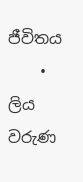ජීවිතය
    • ලිය වරුණ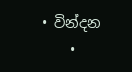• වින්දන
    •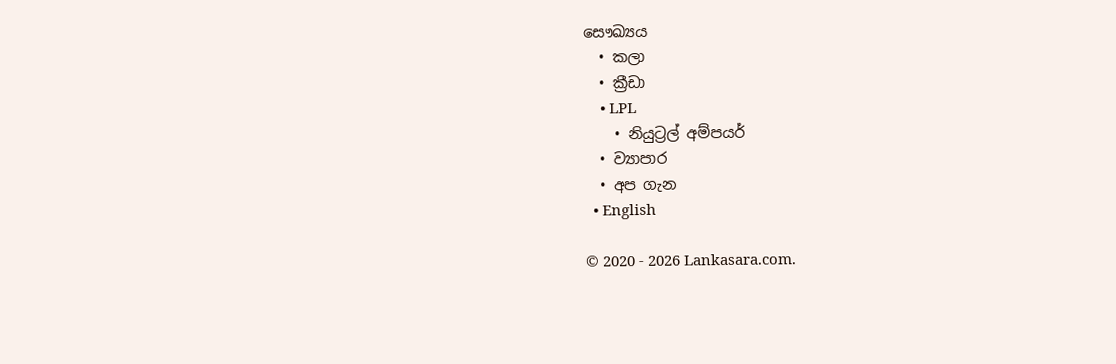සෞඛ්‍යය
  • කලා
  • ක්‍රීඩා
    • LPL
    • නියුට්‍රල් අම්පයර්
  • ව්‍යාපාර
  • අප ගැන
  • English

© 2020 - 2026 Lankasara.com.